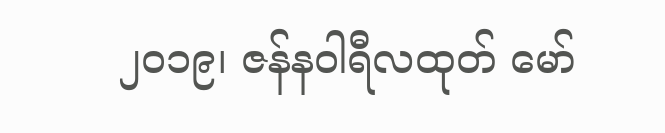၂ဝ၁၉၊ ဇန်နဝါရီလထုတ် မော်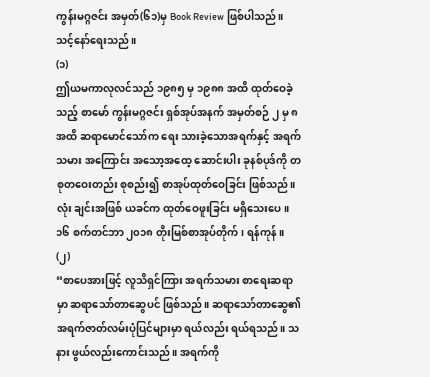ကွန်းမဂ္ဂဇင်း အမှတ်(၆၁)မှ Book Review ဖြစ်ပါသည်။
သင့်နော်ရေးသည်။
(၁)
ဤယမကာလုလင်သည် ၁၉၈၅ မှ ၁၉၈၈ အထိ ထုတ်ဝေခဲ့သည့် စာမော် ကွန်းမဂ္ဂဇင်း ရှစ်အုပ်အနက် အမှတ်စဉ် ၂ မှ ၈ အထိ ဆရာမောင်သော်က ရေး သားခဲ့သောအရက်နှင့် အရက်သမား အကြောင်း အသော့အထေ့ ဆောင်းပါး ခုနစ်ပုဒ်ကို တစုတဝေးတည်း စုစည်း၍ စာအုပ်ထုတ်ဝေခြင်း ဖြစ်သည်။ လုံး ချင်းအဖြစ် ယခင်က ထုတ်ဝေဖူးခြင်း မရှိသေးပေ။
၁၆ စက်တင်ဘာ ၂၀၁၈ တိုးမြစ်စာအုပ်တိုက်၊ ရန်ကုန်။
(၂)
“စာပေအားဖြင့် လူသိရှင်ကြား အရက်သမား စာရေးဆရာ မှာ ဆရာသော်တာဆွေပင် ဖြစ်သည်။ ဆရာသော်တာဆွေ၏ အရက်ဇာတ်လမ်းပုံပြင်များမှာ ရယ်လည်း ရယ်ရသည်။ သနား ဖွယ်လည်းကောင်းသည်။ အရက်ကို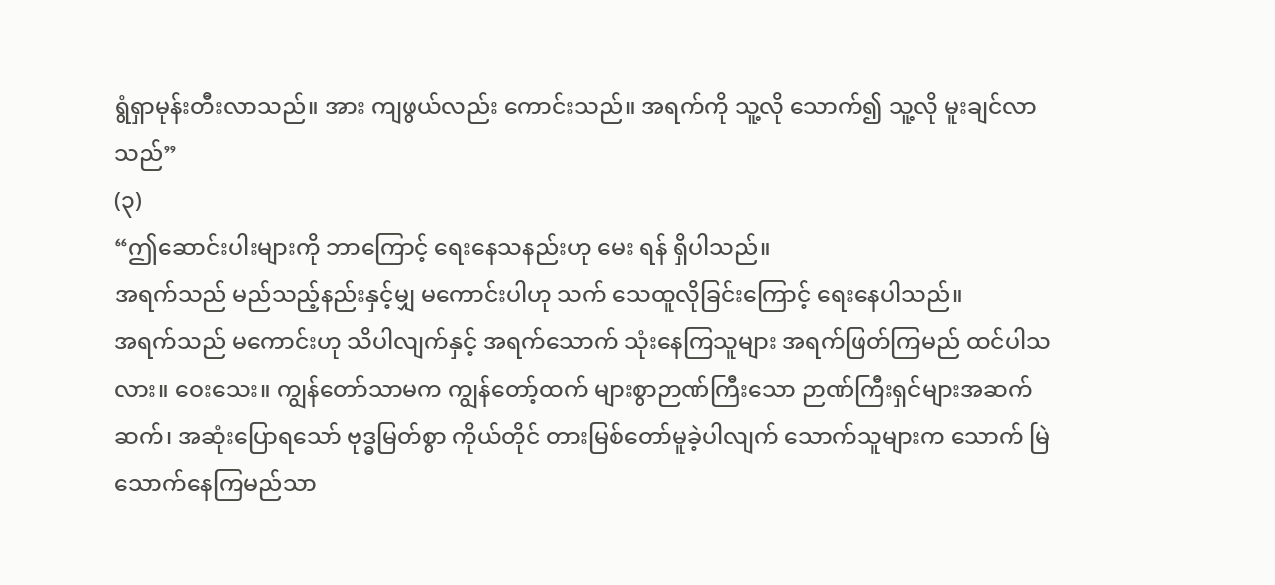ရွံရှာမုန်းတီးလာသည်။ အား ကျဖွယ်လည်း ကောင်းသည်။ အရက်ကို သူ့လို သောက်၍ သူ့လို မူးချင်လာသည်”
(၃)
“ဤဆောင်းပါးများကို ဘာကြောင့် ရေးနေသနည်းဟု မေး ရန် ရှိပါသည်။
အရက်သည် မည်သည့်နည်းနှင့်မျှ မကောင်းပါဟု သက် သေထူလိုခြင်းကြောင့် ရေးနေပါသည်။
အရက်သည် မကောင်းဟု သိပါလျက်နှင့် အရက်သောက် သုံးနေကြသူများ အရက်ဖြတ်ကြမည် ထင်ပါသလား။ ဝေးသေး။ ကျွန်တော်သာမက ကျွန်တော့်ထက် များစွာဉာဏ်ကြီးသော ဉာဏ်ကြီးရှင်များအဆက်ဆက်၊ အဆုံးပြောရသော် ဗုဒ္ဓမြတ်စွာ ကိုယ်တိုင် တားမြစ်တော်မူခဲ့ပါလျက် သောက်သူများက သောက် မြဲ သောက်နေကြမည်သာ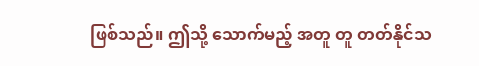ဖြစ်သည်။ ဤသို့ သောက်မည့် အတူ တူ တတ်နိုင်သ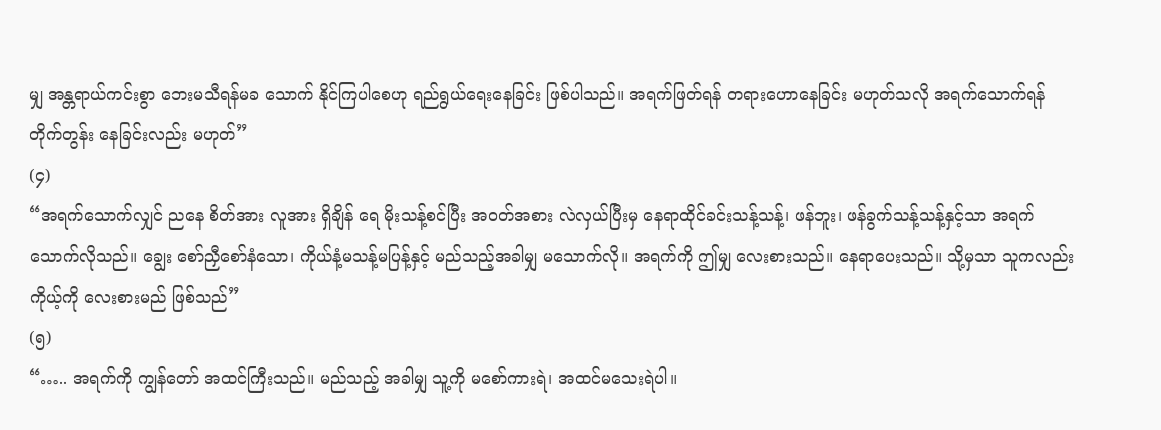မျှ အန္တရာယ်ကင်းစွာ ဘေးမသီရန်မခ သောက် နိုင်ကြပါစေဟု ရည်ရွယ်ရေးနေခြင်း ဖြစ်ပါသည်။ အရက်ဖြတ်ရန် တရားဟောနေခြင်း မဟုတ်သလို အရက်သောက်ရန် တိုက်တွန်း နေခြင်းလည်း မဟုတ်”
(၄)
“အရက်သောက်လျှင် ညနေ စိတ်အား လူအား ရှိချိန် ရေ မိုးသန့်စင်ပြီး အဝတ်အစား လဲလှယ်ပြီးမှ နေရာထိုင်ခင်းသန့်သန့်၊ ဖန်ဘူး၊ ဖန်ခွက်သန့်သန့်နှင့်သာ အရက်သောက်လိုသည်။ ချွေး စော်ညှီစော်နံသော၊ ကိုယ်နံ့မသန့်မပြန့်နှင့် မည်သည့်အခါမျှ မသောက်လို။ အရက်ကို ဤမျှ လေးစားသည်။ နေရာပေးသည်။ သို့မှသာ သူကလည်း ကိုယ့်ကို လေးစားမည် ဖြစ်သည်”
(၅)
“….. အရက်ကို ကျွန်တော် အထင်ကြီးသည်။ မည်သည့် အခါမျှ သူ့ကို မစော်ကားရဲ၊ အထင်မသေးရဲပါ။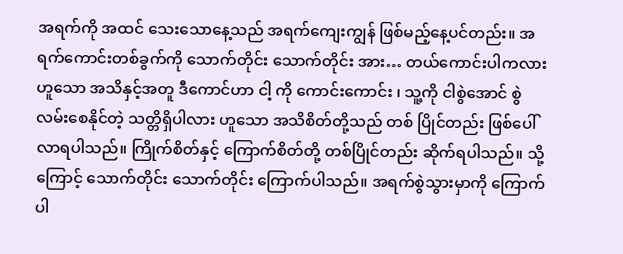အရက်ကို အထင် သေးသောနေ့သည် အရက်ကျေးကျွန် ဖြစ်မည့်နေ့ပင်တည်း။ အရက်ကောင်းတစ်ခွက်ကို သောက်တိုင်း သောက်တိုင်း အား… တယ်ကောင်းပါကလား ဟူသော အသိနှင့်အတူ ဒီကောင်ဟာ ငါ့ ကို ကောင်းကောင်း ၊ သူ့ကို ငါစွဲအောင် စွဲ လမ်းစေနိုင်တဲ့ သတ္တိရှိပါလား ဟူသော အသိစိတ်တို့သည် တစ် ပြိုင်တည်း ဖြစ်ပေါ်လာရပါသည်။ ကြိုက်စိတ်နှင့် ကြောက်စိတ်တို့ တစ်ပြိုင်တည်း ဆိုက်ရပါသည်။ သို့ကြောင့် သောက်တိုင်း သောက်တိုင်း ကြောက်ပါသည်။ အရက်စွဲသွားမှာကို ကြောက်ပါ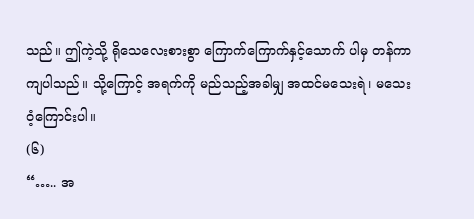သည်။ ဤကဲ့သို့ ရိုသေလေးစားစွာ ကြောက်ကြောက်နှင့်သောက် ပါမှ တန်ကာကျပါသည်။ သို့ကြောင့် အရက်ကို မည်သည့်အခါမျှ အထင်မသေးရဲ၊ မသေးဝံ့ကြောင်းပါ။
(၆)
“….. အ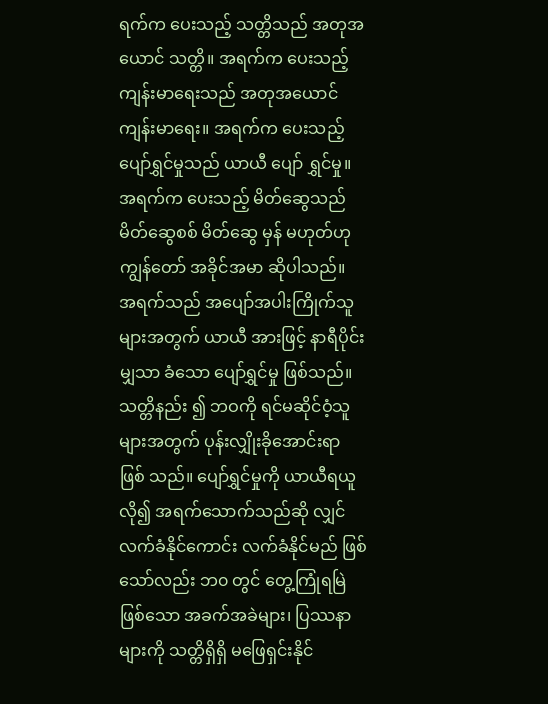ရက်က ပေးသည့် သတ္တိသည် အတုအယောင် သတ္တိ။ အရက်က ပေးသည့် ကျန်းမာရေးသည် အတုအယောင် ကျန်းမာရေး။ အရက်က ပေးသည့် ပျော်ရွှင်မှုသည် ယာယီ ပျော် ရွှင်မှု။ အရက်က ပေးသည့် မိတ်ဆွေသည် မိတ်ဆွေစစ် မိတ်ဆွေ မှန် မဟုတ်ဟု ကျွန်တော် အခိုင်အမာ ဆိုပါသည်။
အရက်သည် အပျော်အပါးကြိုက်သူများအတွက် ယာယီ အားဖြင့် နာရီပိုင်းမျှသာ ခံသော ပျော်ရွှင်မှု ဖြစ်သည်။ သတ္တိနည်း ၍ ဘဝကို ရင်မဆိုင်ဝံ့သူများအတွက် ပုန်းလျှိုးခိုအောင်းရာ ဖြစ် သည်။ ပျော်ရွှင်မှုကို ယာယီရယူလို၍ အရက်သောက်သည်ဆို လျှင် လက်ခံနိုင်ကောင်း လက်ခံနိုင်မည် ဖြစ်သော်လည်း ဘ၀ တွင် တွေ့ကြုံရမြဲဖြစ်သော အခက်အခဲများ၊ ပြဿနာများကို သတ္တိရှိရှိ မဖြေရှင်းနိုင်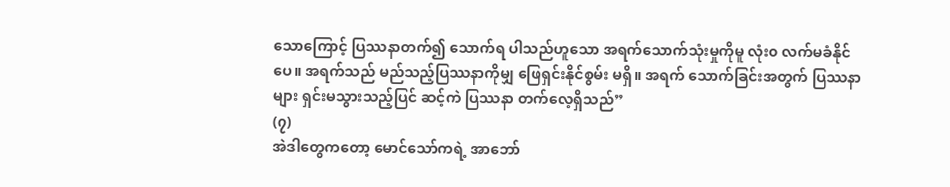သောကြောင့် ပြဿနာတက်၍ သောက်ရ ပါသည်ဟူသော အရက်သောက်သုံးမှုကိုမူ လုံး၀ လက်မခံနိုင်ပေ။ အရက်သည် မည်သည့်ပြဿနာကိုမျှ ဖြေရှင်းနိုင်စွမ်း မရှိ။ အရက် သောက်ခြင်းအတွက် ပြဿနာများ ရှင်းမသွားသည့်ပြင် ဆင့်ကဲ ပြဿနာ တက်လေ့ရှိသည်”
(၇)
အဲဒါတွေကတော့ မောင်သော်ကရဲ့ အာဘော်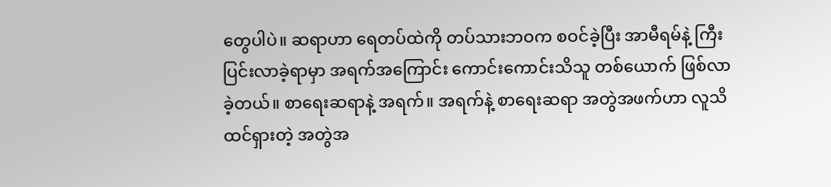တွေပါပဲ။ ဆရာဟာ ရေတပ်ထဲကို တပ်သားဘဝက စဝင်ခဲ့ပြီး အာမီရမ်နဲ့ ကြီးပြင်းလာခဲ့ရာမှာ အရက်အကြောင်း ကောင်းကောင်းသိသူ တစ်ယောက် ဖြစ်လာခဲ့တယ်။ စာရေးဆရာနဲ့ အရက်။ အရက်နဲ့ စာရေးဆရာ အတွဲအဖက်ဟာ လူသိထင်ရှားတဲ့ အတွဲအ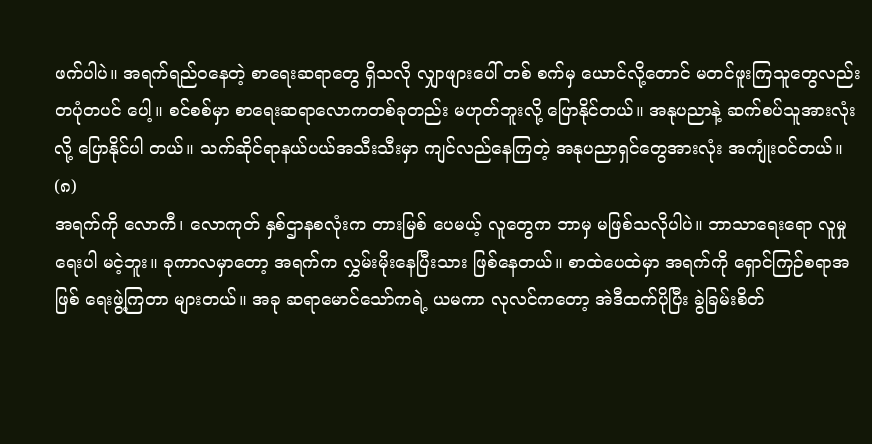ဖက်ပါပဲ။ အရက်ရည်ဝနေတဲ့ စာရေးဆရာတွေ ရှိသလို လျှာဖျားပေါ် တစ် စက်မှ ယောင်လို့တောင် မတင်ဖူးကြသူတွေလည်း တပုံတပင် ပေါ့။ စင်စစ်မှာ စာရေးဆရာလောကတစ်ခုတည်း မဟုတ်ဘူးလို့ ပြောနိုင်တယ်။ အနုပညာနဲ့ ဆက်စပ်သူအားလုံးလို့ ပြောနိုင်ပါ တယ်။ သက်ဆိုင်ရာနယ်ပယ်အသီးသီးမှာ ကျင်လည်နေကြတဲ့ အနုပညာရှင်တွေအားလုံး အကျုံးဝင်တယ်။
(၈)
အရက်ကို လောကီ၊ လောကုတ် နှစ်ဌာနစလုံးက တားမြစ် ပေမယ့် လူတွေက ဘာမှ မဖြစ်သလိုပါပဲ။ ဘာသာရေးရော လူမှု ရေးပါ မငဲ့ဘူး။ ခုကာလမှာတော့ အရက်က လွှမ်းမိုးနေပြီးသား ဖြစ်နေတယ်။ စာထဲပေထဲမှာ အရက်ကို ရှောင်ကြဉ်စရာအဖြစ် ရေးဖွဲ့ကြတာ များတယ်။ အခု ဆရာမောင်သော်ကရဲ့ ယမကာ လုလင်ကတော့ အဲဒီထက်ပိုပြီး ခွဲခြမ်းစိတ်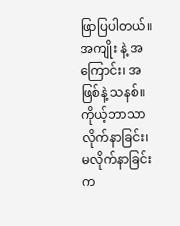ဖြာပြပါတယ်။ အကျိုး နဲ့ အကြောင်း၊ အဖြစ်နဲ့ သနစ်။ ကိုယ့်ဘာသာ လိုက်နာခြင်း၊ မလိုက်နာခြင်းက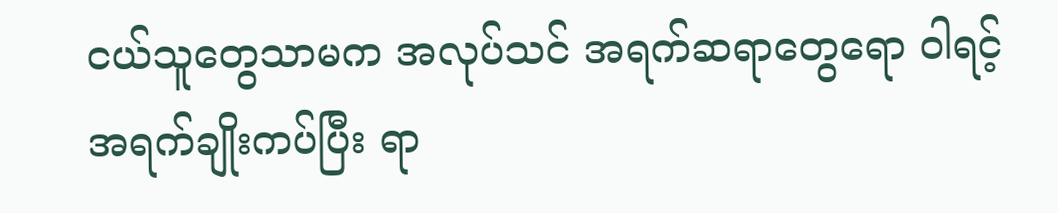ငယ်သူတွေသာမက အလုပ်သင် အရက်ဆရာတွေရော ဝါရင့် အရက်ချိုးကပ်ပြီး ရာ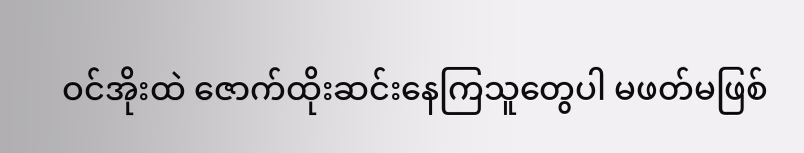ဝင်အိုးထဲ ဇောက်ထိုးဆင်းနေကြသူတွေပါ မဖတ်မဖြစ်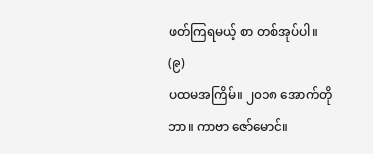ဖတ်ကြရမယ့် စာ တစ်အုပ်ပါ။
(၉)
ပထမအကြိမ်။ ၂၀၁၈ အောက်တိုဘာ။ ကာဗာ ဇော်မောင်။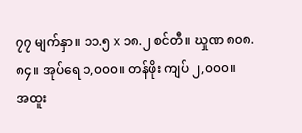၇၇ မျက်နှာ။ ၁၁.၅ x ၁၈.၂ စင်တီ။ ဃှုဏ ၈၀၈.၈၄။ အုပ်ရေ ၁,၀၀၀။ တန်ဖိုး ကျပ် ၂,၀၀၀။
အထူး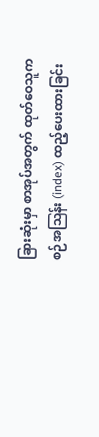ခြားဆုံးမှာ စာအုပ်အတွက် ထုတ်ဝေသူက စဉ်အဩန်း (index) ထည့်ပေးထားခြင်း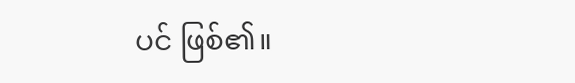ပင် ဖြစ်၏။